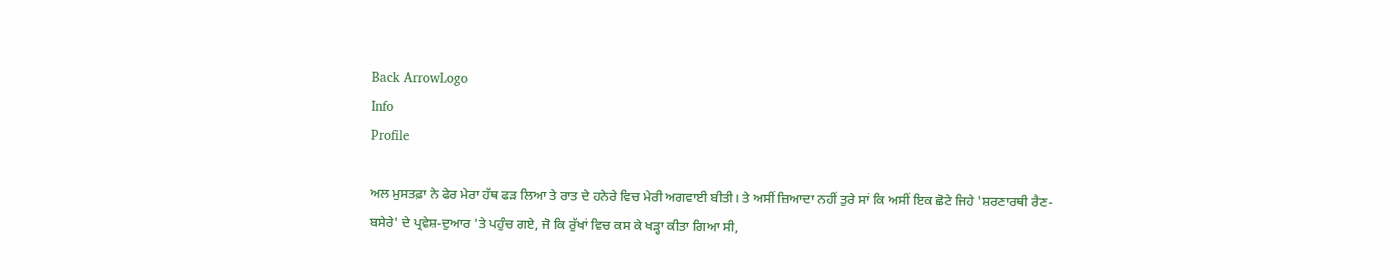Back ArrowLogo
Info
Profile

ਅਲ ਮੁਸਤਫ਼ਾ ਨੇ ਫੇਰ ਮੇਰਾ ਹੱਥ ਫੜ ਲਿਆ ਤੇ ਰਾਤ ਦੇ ਹਨੇਰੇ ਵਿਚ ਮੇਰੀ ਅਗਵਾਈ ਬੀਤੀ। ਤੇ ਅਸੀਂ ਜ਼ਿਆਦਾ ਨਹੀਂ ਤੁਰੇ ਸਾਂ ਕਿ ਅਸੀਂ ਇਕ ਛੋਟੇ ਜਿਹੇ 'ਸ਼ਰਣਾਰਥੀ ਰੈਣ- ਬਸੇਰੇ' ਦੇ ਪ੍ਰਵੇਸ਼-ਦੁਆਰ 'ਤੇ ਪਹੁੰਚ ਗਏ, ਜੋ ਕਿ ਰੁੱਖਾਂ ਵਿਚ ਕਸ ਕੇ ਖੜ੍ਹਾ ਕੀਤਾ ਗਿਆ ਸੀ,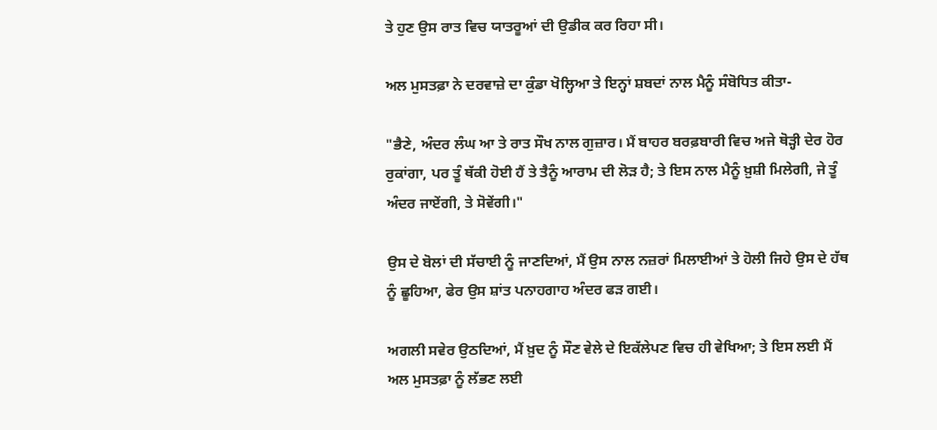ਤੇ ਹੁਣ ਉਸ ਰਾਤ ਵਿਚ ਯਾਤਰੂਆਂ ਦੀ ਉਡੀਕ ਕਰ ਰਿਹਾ ਸੀ।

ਅਲ ਮੁਸਤਫ਼ਾ ਨੇ ਦਰਵਾਜ਼ੇ ਦਾ ਕੁੰਡਾ ਖੋਲ੍ਹਿਆ ਤੇ ਇਨ੍ਹਾਂ ਸ਼ਬਦਾਂ ਨਾਲ ਮੈਨੂੰ ਸੰਬੋਧਿਤ ਕੀਤਾ-

"ਭੈਣੇ, ਅੰਦਰ ਲੰਘ ਆ ਤੇ ਰਾਤ ਸੌਖ ਨਾਲ ਗੁਜ਼ਾਰ। ਮੈਂ ਬਾਹਰ ਬਰਫ਼ਬਾਰੀ ਵਿਚ ਅਜੇ ਥੋੜ੍ਹੀ ਦੇਰ ਹੋਰ ਰੁਕਾਂਗਾ, ਪਰ ਤੂੰ ਥੱਕੀ ਹੋਈ ਹੈਂ ਤੇ ਤੈਨੂੰ ਆਰਾਮ ਦੀ ਲੋੜ ਹੈ; ਤੇ ਇਸ ਨਾਲ ਮੈਨੂੰ ਖ਼ੁਸ਼ੀ ਮਿਲੇਗੀ, ਜੇ ਤੂੰ ਅੰਦਰ ਜਾਏਂਗੀ, ਤੇ ਸੋਵੇਂਗੀ।"

ਉਸ ਦੇ ਬੋਲਾਂ ਦੀ ਸੱਚਾਈ ਨੂੰ ਜਾਣਦਿਆਂ, ਮੈਂ ਉਸ ਨਾਲ ਨਜ਼ਰਾਂ ਮਿਲਾਈਆਂ ਤੇ ਹੋਲੀ ਜਿਹੇ ਉਸ ਦੇ ਹੱਥ ਨੂੰ ਛੂਹਿਆ, ਫੇਰ ਉਸ ਸ਼ਾਂਤ ਪਨਾਹਗਾਹ ਅੰਦਰ ਫੜ ਗਈ।

ਅਗਲੀ ਸਵੇਰ ਉਠਦਿਆਂ, ਮੈਂ ਖ਼ੁਦ ਨੂੰ ਸੌਣ ਵੇਲੇ ਦੇ ਇਕੱਲੇਪਣ ਵਿਚ ਹੀ ਵੇਖਿਆ; ਤੇ ਇਸ ਲਈ ਮੈਂ ਅਲ ਮੁਸਤਫ਼ਾ ਨੂੰ ਲੱਭਣ ਲਈ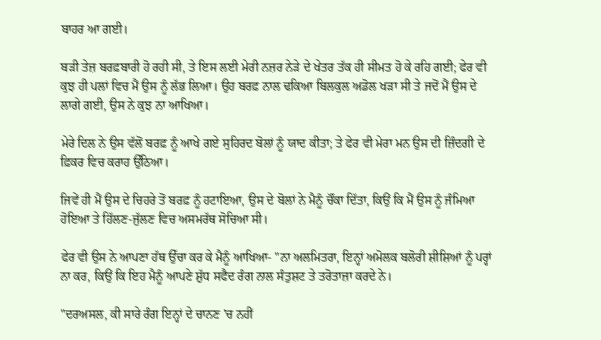ਬਾਹਰ ਆ ਗਈ।

ਬੜੀ ਤੇਜ਼ ਬਰਫ਼ਬਾਰੀ ਹੋ ਰਹੀ ਸੀ, ਤੇ ਇਸ ਲਈ ਮੇਰੀ ਨਜ਼ਰ ਨੇੜੇ ਦੇ ਖੇਤਰ ਤੱਕ ਹੀ ਸੀਮਤ ਹੋ ਕੇ ਰਹਿ ਗਈ; ਫੇਰ ਵੀ ਕੁਝ ਹੀ ਪਲਾਂ ਵਿਚ ਮੈਂ ਉਸ ਨੂੰ ਲੱਭ ਲਿਆ। ਉਹ ਬਰਫ਼ ਨਾਲ ਢਕਿਆ ਬਿਲਕੁਲ ਅਡੋਲ ਖੜਾ ਸੀ ਤੇ ਜਦੋਂ ਮੈਂ ਉਸ ਦੇ ਲਾਗੇ ਗਈ, ਉਸ ਨੇ ਕੁਝ ਨਾ ਆਖਿਆ।

ਮੇਰੇ ਦਿਲ ਨੇ ਉਸ ਵੱਲੋਂ ਬਰਫ਼ ਨੂੰ ਆਖੇ ਗਏ ਸੁਹਿਰਦ ਬੋਲਾਂ ਨੂੰ ਯਾਦ ਕੀਤਾ; ਤੇ ਫੇਰ ਵੀ ਮੇਰਾ ਮਨ ਉਸ ਦੀ ਜ਼ਿੰਦਗੀ ਦੇ ਫ਼ਿਕਰ ਵਿਚ ਕਰਾਹ ਉੱਠਿਆ।

ਜਿਵੇਂ ਹੀ ਮੈਂ ਉਸ ਦੇ ਚਿਹਰੇ ਤੋਂ ਬਰਫ਼ ਨੂੰ ਹਟਾਇਆ, ਉਸ ਦੇ ਬੋਲਾਂ ਨੇ ਮੈਨੂੰ ਚੌਂਕਾ ਦਿੱਤਾ, ਕਿਉਂ ਕਿ ਮੈਂ ਉਸ ਨੂੰ ਜੰਮਿਆ ਹੋਇਆ ਤੇ ਹਿੱਲਣ-ਜੁੱਲਣ ਵਿਚ ਅਸਮਰੱਥ ਸੋਚਿਆ ਸੀ।

ਫੇਰ ਵੀ ਉਸ ਨੇ ਆਪਣਾ ਹੱਥ ਉੱਚਾ ਕਰ ਕੇ ਮੈਨੂੰ ਆਖਿਆ- "ਨਾ ਅਲਮਿਤਰਾ, ਇਨ੍ਹਾਂ ਅਮੋਲਕ ਬਲੋਰੀ ਸ਼ੀਸ਼ਿਆਂ ਨੂੰ ਪਰ੍ਹਾਂ ਨਾ ਕਰ, ਕਿਉਂ ਕਿ ਇਹ ਮੈਨੂੰ ਆਪਣੇ ਸ਼ੁੱਧ ਸਫੈਦ ਰੰਗ ਨਾਲ ਸੰਤੁਸ਼ਟ ਤੇ ਤਰੋਤਾਜ਼ਾ ਕਰਦੇ ਨੇ।

"ਦਰਅਸਲ, ਕੀ ਸਾਰੇ ਰੰਗ ਇਨ੍ਹਾਂ ਦੇ ਚਾਨਣ 'ਚ ਨਹੀਂ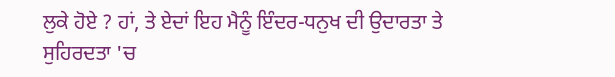ਲੁਕੇ ਹੋਏ ? ਹਾਂ, ਤੇ ਏਦਾਂ ਇਹ ਮੈਨੂੰ ਇੰਦਰ-ਧਨੁਖ ਦੀ ਉਦਾਰਤਾ ਤੇ ਸੁਹਿਰਦਤਾ 'ਚ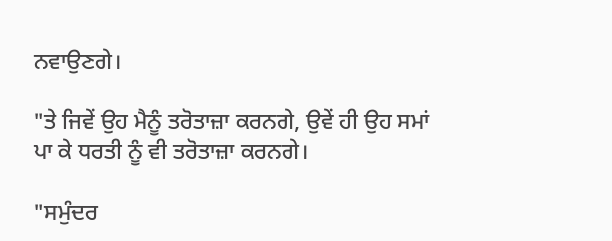ਨਵਾਉਣਗੇ।

"ਤੇ ਜਿਵੇਂ ਉਹ ਮੈਨੂੰ ਤਰੋਤਾਜ਼ਾ ਕਰਨਗੇ, ਉਵੇਂ ਹੀ ਉਹ ਸਮਾਂ ਪਾ ਕੇ ਧਰਤੀ ਨੂੰ ਵੀ ਤਰੋਤਾਜ਼ਾ ਕਰਨਗੇ।

"ਸਮੁੰਦਰ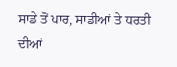ਸਾਡੇ ਤੋਂ ਪਾਰ, ਸਾਡੀਆਂ ਤੇ ਧਰਤੀ ਦੀਆਂ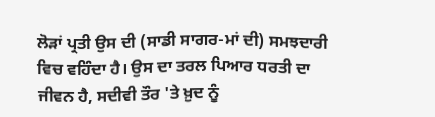ਲੋੜਾਂ ਪ੍ਰਤੀ ਉਸ ਦੀ (ਸਾਡੀ ਸਾਗਰ-ਮਾਂ ਦੀ) ਸਮਝਦਾਰੀ ਵਿਚ ਵਹਿੰਦਾ ਹੈ। ਉਸ ਦਾ ਤਰਲ ਪਿਆਰ ਧਰਤੀ ਦਾ ਜੀਵਨ ਹੈ, ਸਦੀਵੀ ਤੌਰ 'ਤੇ ਖ਼ੁਦ ਨੂੰ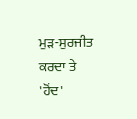ਮੁੜ-ਸੁਰਜੀਤ ਕਰਦਾ ਤੇ 'ਹੋਂਦ'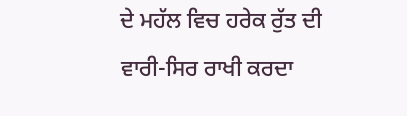ਦੇ ਮਹੱਲ ਵਿਚ ਹਰੇਕ ਰੁੱਤ ਦੀ ਵਾਰੀ-ਸਿਰ ਰਾਖੀ ਕਰਦਾ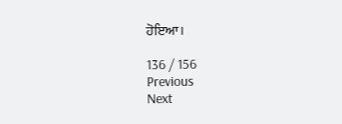ਹੋਇਆ।

136 / 156
Previous
Next